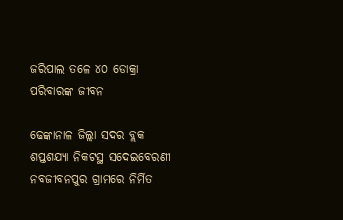ଜରିପାଲ ତଳେ ୪୦ ଡୋକ୍ରା ପରିବାରଙ୍କ ଜୀବନ

ଢେଙ୍କାନାଳ ଜିଲ୍ଲା ସଦର ବ୍ଲକ ଶପ୍ତଶଯ୍ୟା ନିକଟସ୍ଥ ସଦେଇବେରଣୀ ନବଜୀବନପୁର ଗ୍ରାମରେ ନିର୍ମିତ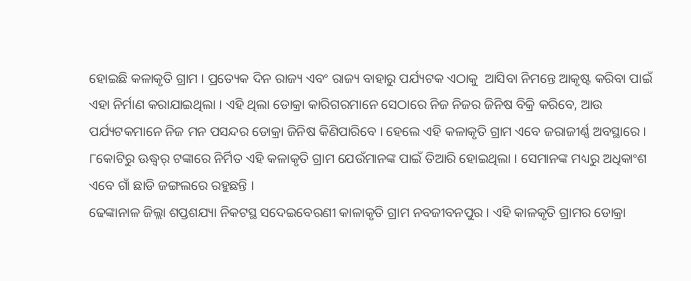ହୋଇଛି କଳାକୃତି ଗ୍ରାମ । ପ୍ରତ୍ୟେକ ଦିନ ରାଜ୍ୟ ଏବଂ ରାଜ୍ୟ ବାହାରୁ ପର୍ଯ୍ୟଟକ ଏଠାକୁ  ଆସିବା ନିମନ୍ତେ ଆକୃଷ୍ଟ କରିବା ପାଇଁ ଏହା ନିର୍ମାଣ କରାଯାଇଥିଲା । ଏହି ଥିଲା ଡୋକ୍ରା କାରିଗରମାନେ ସେଠାରେ ନିଜ ନିଜର ଜିନିଷ ବିକ୍ରି କରିବେ, ଆଉ ପର୍ଯ୍ୟଟକମାନେ ନିଜ ମନ ପସନ୍ଦର ଡୋକ୍ରା ଜିନିଷ କିଣିପାରିବେ । ହେଲେ ଏହି କଳାକୃତି ଗ୍ରାମ ଏବେ ଜରାଜୀର୍ଣ୍ଣ ଅବସ୍ଥାରେ । ୮କୋଟିରୁ ଊଦ୍ଧ୍ୱର୍ ଟଙ୍କାରେ ନିର୍ମିତ ଏହି କଳାକୃତି ଗ୍ରାମ ଯେଉଁମାନଙ୍କ ପାଇଁ ତିଆରି ହୋଇଥିଲା । ସେମାନଙ୍କ ମଧ୍ୟରୁ ଅଧିକାଂଶ ଏବେ ଗାଁ ଛାଡି ଜଙ୍ଗଲରେ ରହୁଛନ୍ତି ।
ଢେଙ୍କାନାଳ ଜିଲ୍ଲା ଶପ୍ତଶଯ୍ୟା ନିକଟସ୍ଥ ସଦେଇବେରଣୀ କାଳାକୃତି ଗ୍ରାମ ନବଜୀବନପୁର । ଏହି କାଳକୃତି ଗ୍ରାମର ଡୋକ୍ରା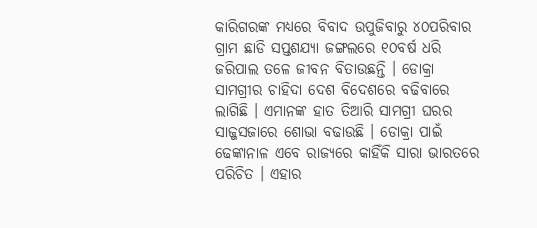କାରିଗରଙ୍କ ମଧ୍ୟରେ ବିବାଦ ଉପୁଜିବାରୁ ୪୦ପରିବାର ଗ୍ରାମ ଛାଡି ସପ୍ତଶଯ୍ୟା ଜଙ୍ଗଲରେ ୧୦ବର୍ଷ ଧରି ଜରିପାଲ ତଳେ ଜୀବନ ବିତାଉଛନ୍ତି । ଡୋକ୍ରା ସାମଗ୍ରୀର ଚାହିଦା ଦେଶ ବିଦେଶରେ ବଢିବାରେ ଲାଗିଛି । ଏମାନଙ୍କ ହାତ ତିଆରି ସାମଗ୍ରୀ ଘରର ସାଜ୍ଜସଜାରେ ଶୋଭା ବଢାଉଛି । ଡୋକ୍ରା ପାଇଁ ଢେଙ୍କାନାଳ ଏବେ ରାଜ୍ୟରେ କାହିଁକି ସାରା ଭାରତରେ ପରିଚିତ । ଏହାର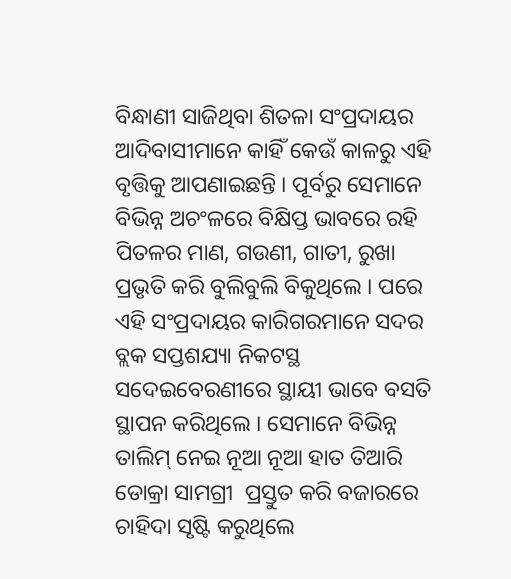ବିନ୍ଧାଣୀ ସାଜିଥିବା ଶିତଳା ସଂପ୍ରଦାୟର ଆଦିବାସୀମାନେ କାହିଁ କେଉଁ କାଳରୁ ଏହି ବୃତ୍ତିକୁ ଆପଣାଇଛନ୍ତି । ପୂର୍ବରୁ ସେମାନେ ବିଭିନ୍ନ ଅଚଂଳରେ ବିକ୍ଷିପ୍ତ ଭାବରେ ରହି ପିତଳର ମାଣ, ଗଉଣୀ, ଗାତୀ, ରୁଖା ପ୍ରଭୃତି କରି ବୁଲିବୁଲି ବିକୁଥିଲେ । ପରେ ଏହି ସଂପ୍ରଦାୟର କାରିଗରମାନେ ସଦର ବ୍ଲକ ସପ୍ତଶଯ୍ୟା ନିକଟସ୍ଥ ସଦେଇବେରଣୀରେ ସ୍ଥାୟୀ ଭାବେ ବସତି ସ୍ଥାପନ କରିଥିଲେ । ସେମାନେ ବିଭିନ୍ନ ତାଲିମ୍ ନେଇ ନୂଆ ନୂଆ ହାତ ତିଆରି ଡୋକ୍ରା ସାମଗ୍ରୀ  ପ୍ରସ୍ତୁତ କରି ବଜାରରେ ଚାହିଦା ସୃଷ୍ଟି କରୁଥିଲେ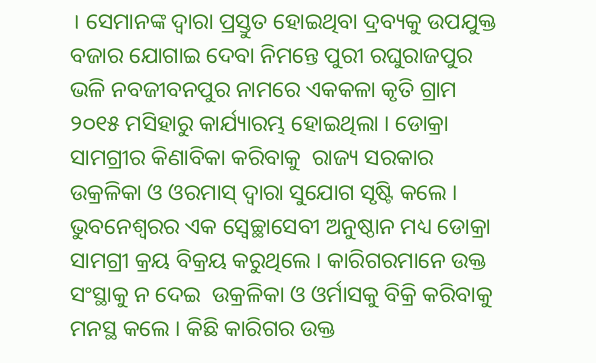। ସେମାନଙ୍କ ଦ୍ୱାରା ପ୍ରସ୍ତୁତ ହୋଇଥିବା ଦ୍ରବ୍ୟକୁ ଉପଯୁକ୍ତ ବଜାର ଯୋଗାଇ ଦେବା ନିମନ୍ତେ ପୁରୀ ରଘୁରାଜପୁର ଭଳି ନବଜୀବନପୁର ନାମରେ ଏକକଳା କୃତି ଗ୍ରାମ  ୨୦୧୫ ମସିହାରୁ କାର୍ଯ୍ୟାରମ୍ଭ ହୋଇଥିଲା । ଡୋକ୍ରା ସାମଗ୍ରୀର କିଣାବିକା କରିବାକୁ  ରାଜ୍ୟ ସରକାର ଉକ୍ରଳିକା ଓ ଓରମାସ୍ ଦ୍ୱାରା ସୁଯୋଗ ସୃଷ୍ଟି କଲେ ।  ଭୁବନେଶ୍ୱରର ଏକ ସ୍ୱେଚ୍ଛାସେବୀ ଅନୁଷ୍ଠାନ ମଧ୍ୟ ଡୋକ୍ରା ସାମଗ୍ରୀ କ୍ରୟ ବିକ୍ରୟ କରୁଥିଲେ । କାରିଗରମାନେ ଉକ୍ତ ସଂସ୍ଥାକୁ ନ ଦେଇ  ଉକ୍ରଳିକା ଓ ଓର୍ମାସକୁ ବିକ୍ରି କରିବାକୁ ମନସ୍ଥ କଲେ । କିଛି କାରିଗର ଉକ୍ତ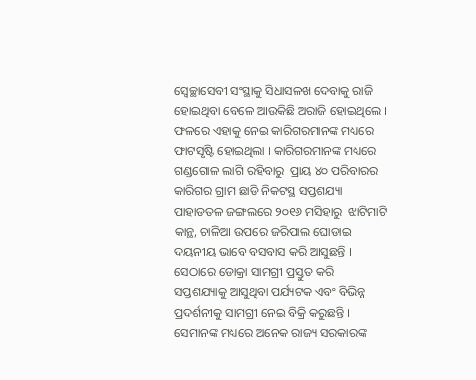ସ୍ୱେଚ୍ଛାସେବୀ ସଂସ୍ଥାକୁ ସିଧାସଳଖ ଦେବାକୁ ରାଜି ହୋଇଥିବା ବେଳେ ଆଉକିଛି ଅରାଜି ହୋଇଥିଲେ । ଫଳରେ ଏହାକୁ ନେଇ କାରିଗରମାନଙ୍କ ମଧ୍ୟରେ ଫାଟସୃଷ୍ଟି ହୋଇଥିଲା । କାରିଗରମାନଙ୍କ ମଧ୍ୟରେ ଗଣ୍ଡଗୋଳ ଲାଗି ରହିବାରୁ  ପ୍ରାୟ ୪୦ ପରିବାରର କାରିଗର ଗ୍ରାମ ଛାଡି ନିକଟସ୍ଥ ସପ୍ତଶଯ୍ୟା ପାହାଡତଳ ଜଙ୍ଗଲରେ ୨୦୧୬ ମସିହାରୁ  ଝାଟିମାଟି କାନ୍ଥ, ଚାଳିଆ ଉପରେ ଜରିପାଲ ଘୋଡାଇ ଦୟନୀୟ ଭାବେ ବସବାସ କରି ଆସୁଛନ୍ତି । ସେଠାରେ ଡୋକ୍ରା ସାମଗ୍ରୀ ପ୍ରସ୍ତୁତ କରି ସପ୍ତଶଯ୍ୟାକୁ ଆସୁଥିବା ପର୍ଯ୍ୟଟକ ଏବଂ ବିଭିନ୍ନ ପ୍ରଦର୍ଶନୀକୁ ସାମଗ୍ରୀ ନେଇ ବିକ୍ରି କରୁଛନ୍ତି । ସେମାନଙ୍କ ମଧ୍ୟରେ ଅନେକ ରାଜ୍ୟ ସରକାରଙ୍କ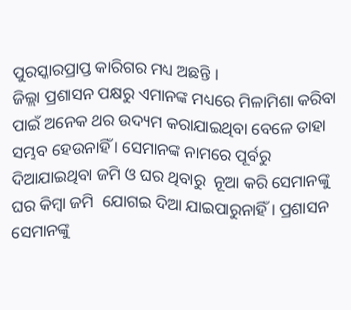ପୁରସ୍କାରପ୍ରାପ୍ତ କାରିଗର ମଧ୍ୟ ଅଛନ୍ତି ।
ଜିଲ୍ଲା ପ୍ରଶାସନ ପକ୍ଷରୁ ଏମାନଙ୍କ ମଧ୍ୟରେ ମିଳାମିଶା କରିବା ପାଇଁ ଅନେକ ଥର ଉଦ୍ୟମ କରାଯାଇଥିବା ବେଳେ ତାହା ସମ୍ଭବ ହେଉନାହିଁ । ସେମାନଙ୍କ ନାମରେ ପୂର୍ବରୁ ଦିଆଯାଇଥିବା ଜମି ଓ ଘର ଥିବାରୁ  ନୂଆ କରି ସେମାନଙ୍କୁ ଘର କିମ୍ବା ଜମି  ଯୋଗଇ ଦିଆ ଯାଇପାରୁନାହିଁ । ପ୍ରଶାସନ ସେମାନଙ୍କୁ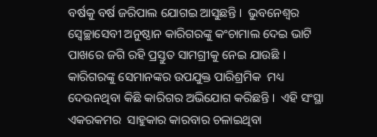ବର୍ଷକୁ ବର୍ଷ ଜରିପାଲ ଯୋଗଇ ଆସୁଛନ୍ତି ।  ଭୁବନେଶ୍ୱର ସ୍ୱେଚ୍ଛାସେବୀ ଅନୁଷ୍ଠାନ କାରିଗରଙ୍କୁ କଂଚାମାଲ ଦେଇ ଭାଟି ପାଖରେ ଜଗି ରହି ପ୍ରସ୍ତୁତ ସାମଗ୍ରୀକୁ ନେଇ ଯାଉଛି ।  କାରିଗରଙ୍କୁ ସେମାନଙ୍କର ଉପଯୁକ୍ତ ପାରିଶ୍ରମିକ  ମଧ୍ୟ ଦେଉନଥିବା କିଛି କାରିଗର ଅଭିଯୋଗ କରିଛନ୍ତି ।  ଏହି ସଂସ୍ଥା ଏକରକମର  ସାହୁକାର କାରବାର ଚଳାଇଥିବା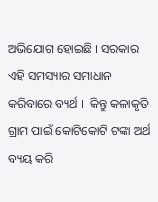ଅଭିଯୋଗ ହୋଇଛି । ସରକାର ଏହି ସମସ୍ୟାର ସମାଧାନ କରିବାରେ ବ୍ୟର୍ଥ ।  କିନ୍ତୁ କଳାକୃତି ଗ୍ରାମ ପାଇଁ କୋଟିକୋଟି ଟଙ୍କା ଅର୍ଥ ବ୍ୟୟ କରି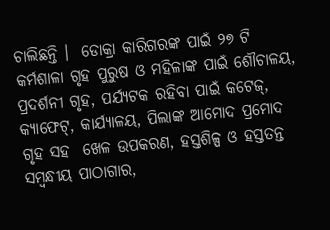ଚାଲିଛନ୍ତି ।  ଡୋକ୍ରା କାରିଗରଙ୍କ ପାଇଁ ୨୭ ଟି କର୍ମଶାଳା ଗୃହ ପୁରୁଷ ଓ ମହିଳାଙ୍କ ପାଇଁ ଶୌଚାଳୟ, ପ୍ରଦର୍ଶନୀ ଗୃହ, ପର୍ଯ୍ୟଟକ ରହିବା ପାଇଁ କଟେଜ୍, କ୍ୟାଫେଟ୍, କାର୍ଯ୍ୟାଳୟ, ପିଲାଙ୍କ ଆମୋଦ ପ୍ରମୋଦ ଗୃହ ସହ  ଖେଳ ଉପକରଣ, ହସ୍ତଶିଳ୍ପ ଓ ହସ୍ତତନ୍ତ ସମ୍ବନ୍ଧୀୟ ପାଠାଗାର,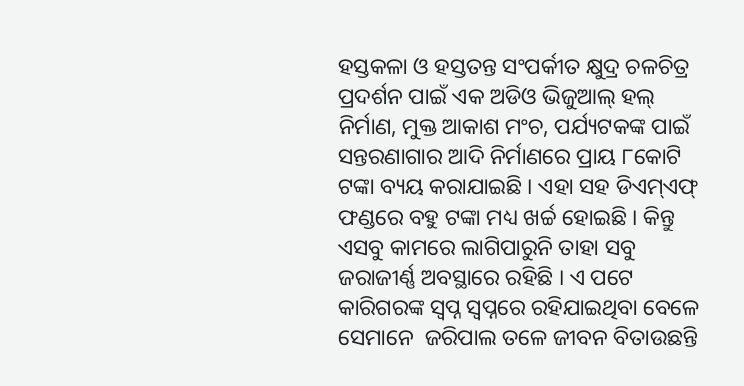ହସ୍ତକଳା ଓ ହସ୍ତତନ୍ତ ସଂପର୍କୀତ କ୍ଷୁଦ୍ର ଚଳଚିତ୍ର ପ୍ରଦର୍ଶନ ପାଇଁ ଏକ ଅଡିଓ ଭିଜୁଆଲ୍ ହଲ୍ ନିର୍ମାଣ, ମୁକ୍ତ ଆକାଶ ମଂଚ, ପର୍ଯ୍ୟଟକଙ୍କ ପାଇଁ ସନ୍ତରଣାଗାର ଆଦି ନିର୍ମାଣରେ ପ୍ରାୟ ୮କୋଟି ଟଙ୍କା ବ୍ୟୟ କରାଯାଇଛି । ଏହା ସହ ଡିଏମ୍ଏଫ୍ ଫଣ୍ଡରେ ବହୁ ଟଙ୍କା ମଧ୍ୟ ଖର୍ଚ୍ଚ ହୋଇଛି । କିନ୍ତୁ ଏସବୁ କାମରେ ଲାଗିପାରୁନି ତାହା ସବୁ ଜରାଜୀର୍ଣ୍ଣ ଅବସ୍ଥାରେ ରହିଛି । ଏ ପଟେ କାରିଗରଙ୍କ ସ୍ୱପ୍ନ ସ୍ୱପ୍ନରେ ରହିଯାଇଥିବା ବେଳେ ସେମାନେ  ଜରିପାଲ ତଳେ ଜୀବନ ବିତାଉଛନ୍ତି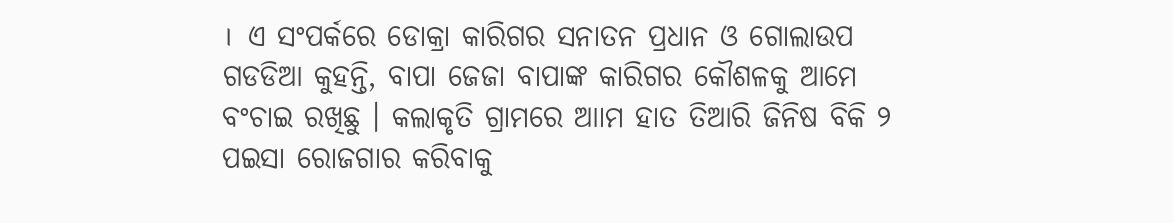।  ଏ ସଂପର୍କରେ ଡୋକ୍ରା କାରିଗର ସନାତନ ପ୍ରଧାନ ଓ ଗୋଲାଉପ ଗଡଡିଆ କୁହନ୍ତି, ବାପା ଜେଜା ବାପାଙ୍କ କାରିଗର କୌଶଳକୁ ଆମେ ବଂଚାଇ ରଖିଛୁ । କଲାକୃତି ଗ୍ରାମରେ ଆାମ ହାତ ତିଆରି ଜିନିଷ ବିକି ୨ ପଇସା ରୋଜଗାର କରିବାକୁ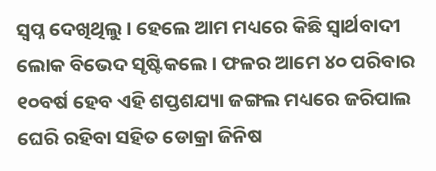ସ୍ୱପ୍ନ ଦେଖିଥିଲୁ । ହେଲେ ଆମ ମଧ୍ୟରେ କିଛି ସ୍ୱାର୍ଥବାଦୀ ଲୋକ ବିଭେଦ ସୃଷ୍ଟିକଲେ । ଫଳର ଆମେ ୪୦ ପରିବାର ୧୦ବର୍ଷ ହେବ ଏହି ଶପ୍ତଶଯ୍ୟା ଜଙ୍ଗଲ ମଧ୍ୟରେ ଜରିପାଲ ଘେରି ରହିବା ସହିତ ଡୋକ୍ରା ଜିନିଷ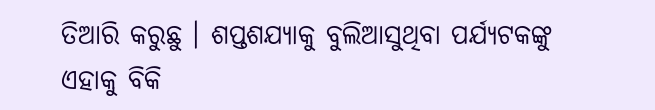ତିଆରି କରୁଛୁ । ଶପ୍ତଶଯ୍ୟାକୁ ବୁଲିଆସୁଥିବା ପର୍ଯ୍ୟଟକଙ୍କୁ ଏହାକୁ ବିକି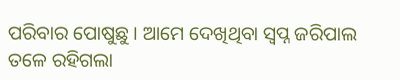ପରିବାର ପୋଷୁଛୁ । ଆମେ ଦେଖିଥିବା ସ୍ୱପ୍ନ ଜରିପାଲ ତଳେ ରହିଗଲା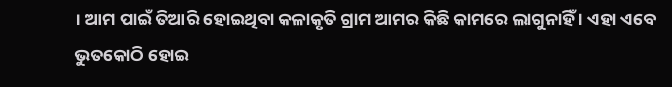। ଆମ ପାଇଁ ତିଆରି ହୋଇଥିବା କଳାକୃତି ଗ୍ରାମ ଆମର କିଛି କାମରେ ଲାଗୁନାହିଁ । ଏହା ଏବେ ଭୁତକୋଠି ହୋଇ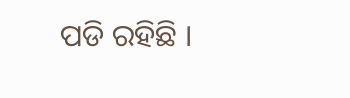ପଡି ରହିଛି ।